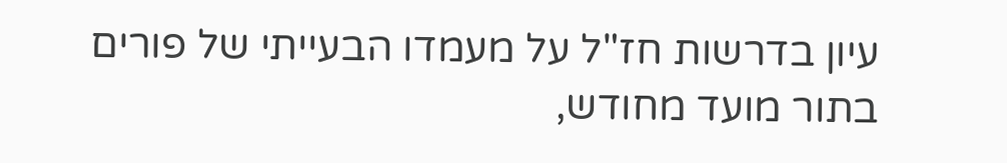עיון בדרשות חז"ל על מעמדו הבעייתי של פורים בתור מועד מחודש,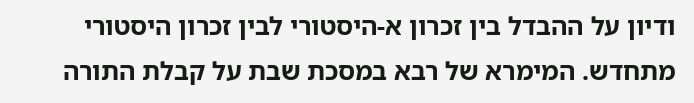ודיון על ההבדל בין זכרון א-היסטורי לבין זכרון היסטורי מתחדש. המימרא של רבא במסכת שבת על קבלת התורה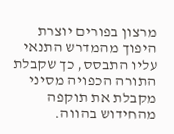מרצון בפורים יוצרת היפוך מהמדרש התנאי עליו התבסס, כך שקבלת התורה הכפויה מסיני מקבלת את תוקפה מהחידוש בהווה.